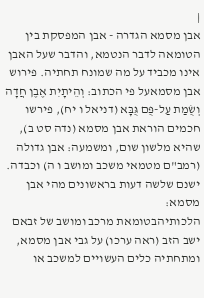|
אבן מסמא הגדרה - אבן המפסקת בין הטומאה לדבר הנטמא, והדבר שעל האבן אינו מכביד על מה שמונח תחתיה. פירוש אבן מסמאעל פי הכתוב: וְהֵיתָיִת אֶבֶן חֲדָה וְשֻׂמַת עַל-פֻּם גֻּבָּא (דניאל ו יח), פירשו חכמים הוראת אבן מסמא (נדה סט ב), שהיא מלשון שום, ומשמעה: אבן גדולה (רמב"ם מטמאי משכב ומושב ו ה) וכבדה. ישנם שלשה דעות בראשונים מהי אבן מסמא:
הלכותיהבטומאת מרכב ומושב של זבאם ישב הזב (ראה ערכו) על גבי אבן מסמא, ומתחתיה כלים העשויים למשכב או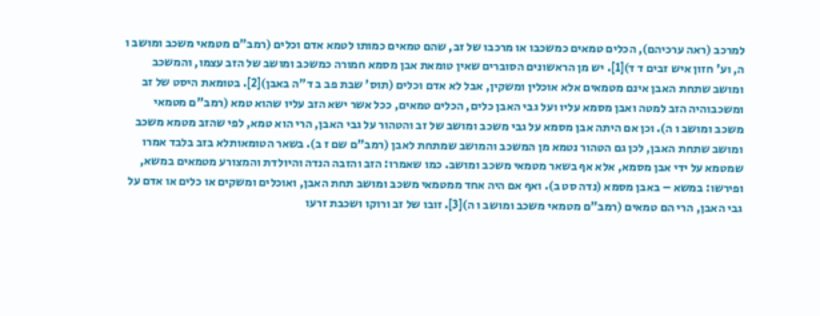למרכב (ראה ערכיהם), הכלים טמאים כמשכבו או מרכבו של זב, שהם טמאים כמותו לטמא אדם וכלים (רמב"ם מטמאי משכב ומושב ו ה, וע' חזון איש זבים ד ד)[1]. יש מן הראשונים הסוברים שאין טומאת אבן מסמא חמורה כמשכב ומושב של הזב עצמו, והמשכב ומושב שתחת האבן אינם מטמאים אלא אוכלין ומשקין, אבל לא אדם וכלים (תוס' שבת פב ב ד"ה באבן)[2]. בטומאת היסט של זב ומשכבוהיה הזב למטה ואבן מסמא עליו ועל גבי האבן כלים, הכלים טמאים, ככל אשר ישא הזב עליו שהוא טמא (רמב"ם מטמאי משכב ומושב ו ה). וכן אם היתה אבן מסמא על גבי משכב ומושב של זב והטהור על גבי האבן, הרי הוא טמא, לפי שהזב מטמא משכב ומושב שתחת האבן, לכן גם הטהור נטמא מן המשכב והמושב שמתחת לאבן (רמב"ם שם ז ב). בשאר הטומאותלא בזב בלבד אמרו שמטמא על ידי אבן מסמא, אלא אף בשאר מטמאי משכב ומושב. כמו שאמרו: הזב והזבה הנדה והיולדת והמצורע מטמאים במשא, ופירשו: במשא – באבן מסמא (נדה סט ב). ואף אם היה אחד ממטמאי משכב ומושב תחת האבן, ואוכלים ומשקים או כלים או אדם על גבי האבן, הרי הם טמאים (רמב"ם מטמאי משכב ומושב ו ה)[3]. זובו של זב ורוקו ושכבת זרעו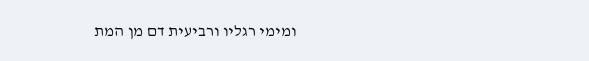ומימי רגליו ורביעית דם מן המת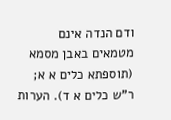ודם הנדה אינם מטמאים באבן מסמא (תוספתא כלים א א; ר"ש כלים א ד). הערות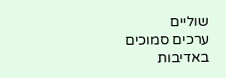שוליים
ערכים סמוכים
באדיבות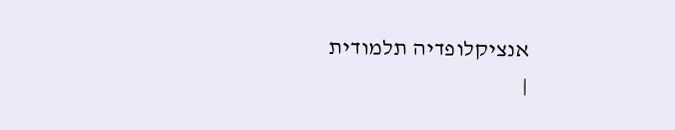אנציקלופדיה תלמודית
|